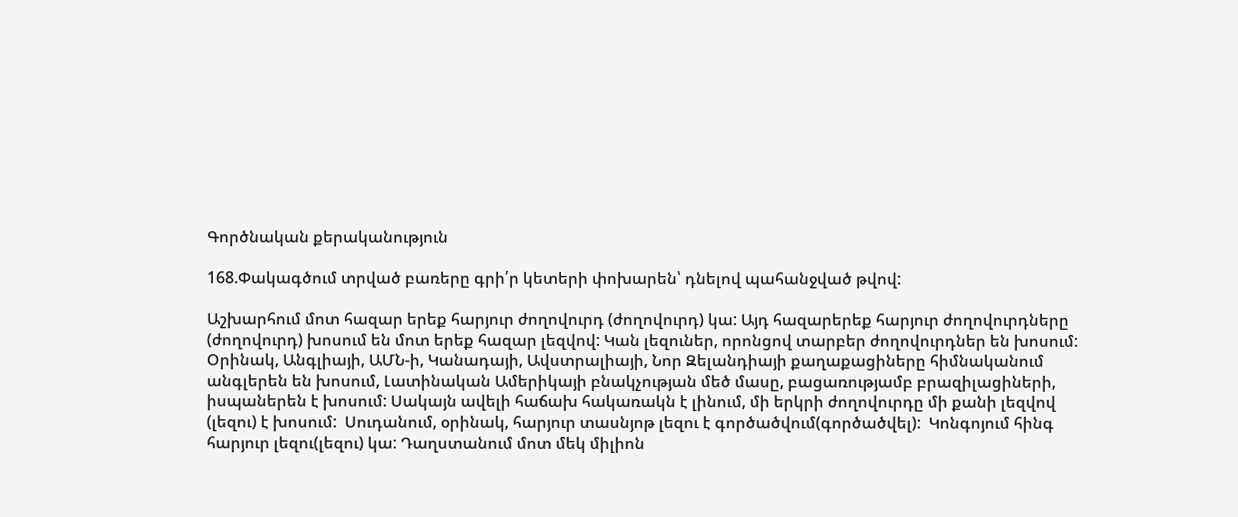Գործնական քերականություն

168.Փակագծում տրված բառերը գրի՛ր կետերի փոխարեն՝ դնելով պահանջված թվով:

Աշխարհում մոտ հազար երեք հարյուր ժողովուրդ (ժողովուրդ) կա: Այդ հազարերեք հարյուր ժողովուրդները (ժողովուրդ) խոսում են մոտ երեք հազար լեզվով: Կան լեզուներ, որոնցով տարբեր ժողովուրդներ են խոսում: Օրինակ, Անգլիայի, ԱՄՆ-ի, Կանադայի, Ավստրալիայի, Նոր Զելանդիայի քաղաքացիները հիմնականում անգլերեն են խոսում, Լատինական Ամերիկայի բնակչության մեծ մասը, բացառությամբ բրազիլացիների, իսպաներեն է խոսում: Սակայն ավելի հաճախ հակառակն է լինում, մի երկրի ժողովուրդը մի քանի լեզվով (լեզու) է խոսում:  Սուդանում, օրինակ, հարյուր տասնյոթ լեզու է գործածվում(գործածվել):  Կոնգոյում հինգ հարյուր լեզու(լեզու) կա: Դաղստանում մոտ մեկ միլիոն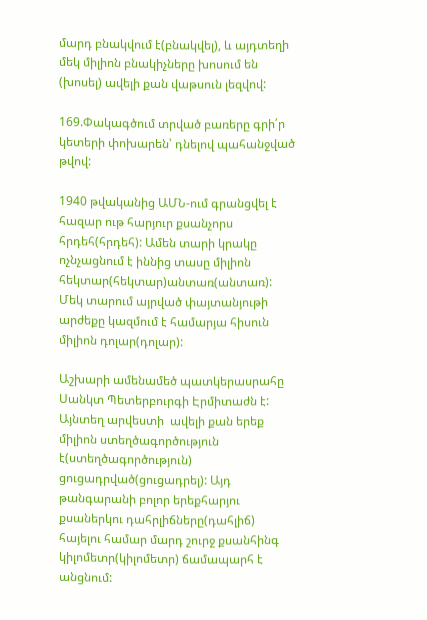մարդ բնակվում է(բնակվել), և այդտեղի մեկ միլիոն բնակիչները խոսում են (խոսել) ավելի քան վաթսուն լեզվով:

169.Փակագծում տրված բառերը գրի՛ր կետերի փոխարեն՝ դնելով պահանջված թվով:

1940 թվականից ԱՄՆ-ում գրանցվել է հազար ութ հարյուր քսանչորս հրդեհ(հրդեհ): Ամեն տարի կրակը ոչնչացնում է իննից տասը միլիոն հեկտար(հեկտար)անտառ(անտառ): Մեկ տարում այրված փայտանյութի արժեքը կազմում է համարյա հիսուն միլիոն դոլար(դոլար):

Աշխարի ամենամեծ պատկերասրահը Սանկտ Պետերբուրգի Էրմիտաժն է: Այնտեղ արվեստի  ավելի քան երեք միլիոն ստեղծագործություն է(ստեղծագործություն) ցուցադրված(ցուցադրել): Այդ թանգարանի բոլոր երեքհարյու քսաներկու դահրլիճները(դահլիճ) հայելու համար մարդ շուրջ քսանհինգ կիլոմետր(կիլոմետր) ճամապարհ է անցնում: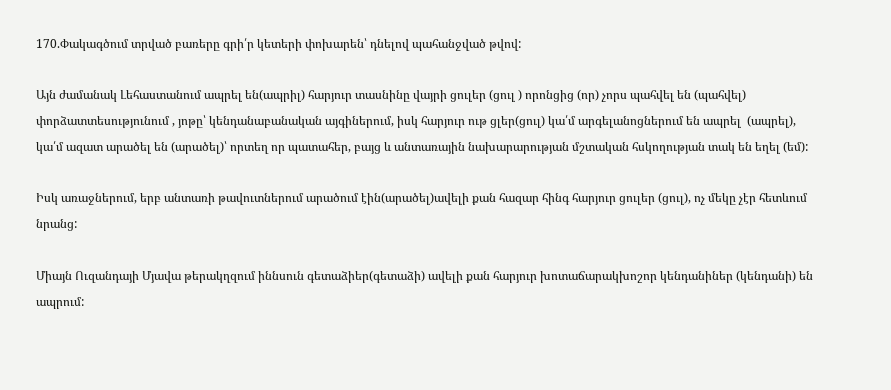170.Փակագծում տրված բառերը գրի՛ր կետերի փոխարեն՝ դնելով պահանջված թվով:

Այն ժամանակ Լեհաստանում ապրել են(ապրիլ) հարյուր տասնինը վայրի ցուլեր (ցուլ ) որոնցից (որ) չորս պահվել են (պահվել) փորձատտեսությունում , յոթը՝ կենդանաբանական այգիներում, իսկ հարյուր ութ ցլեր(ցուլ) կա՛մ արգելանոցներում են ապրել  (ապրել), կա՛մ ազատ արածել են (արածել)՝ որտեղ որ պատահեր, բայց և անտառային նախարարության մշտական հսկողության տակ են եղել (եմ):

Իսկ առաջներում, երբ անտառի թավուտներում արածում էին(արածել)ավելի քան հազար հինգ հարյուր ցուլեր (ցուլ), ոչ մեկը չէր հետևում նրանց:

Միայն Ուզանդայի Մյավա թերակղզում իննսուն գետաձիեր(գետաձի) ավելի քան հարյուր խոտաճարակխոշոր կենդանիներ (կենդանի) են ապրում: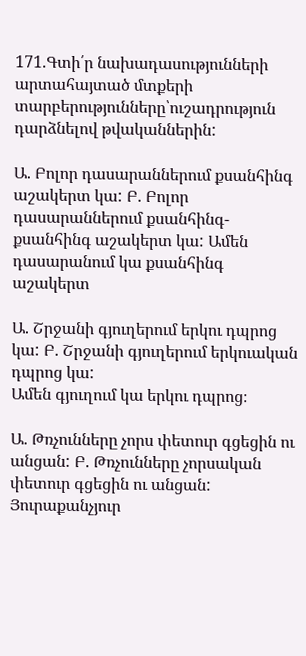171.Գտի՛ր նախադասությունների արտահայտած մտքերի տարբերությունները՝ուշադրություն դարձնելով թվականներին:

Ա. Բոլոր դասարաններում քսանհինգ աշակերտ կա: Բ. Բոլոր դասարաններում քսանհինգ-քսանհինգ աշակերտ կա: Ամեն դասարանում կա քսանհինգ աշակերտ

Ա. Շրջանի գյուղերում երկու դպրոց կա: Բ. Շրջանի գյուղերում երկուական դպրոց կա:
Ամեն գյուղում կա երկու դպրոց։

Ա. Թռչունները չորս փետուր գցեցին ու անցան: Բ. Թռչունները չորսական փետուր գցեցին ու անցան:
Յուրաքանչյուր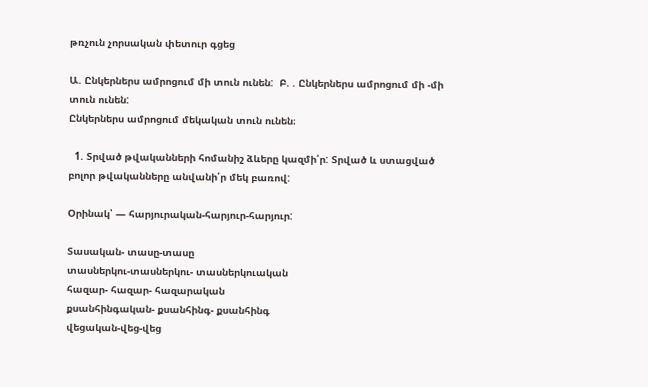թռչուն չորսական փետուր գցեց

Ա. Ընկերներս ամրոցում մի տուն ունեն:  Բ. . Ընկերներս ամրոցում մի -մի տուն ունեն:
Ընկերներս ամրոցում մեկական տուն ունեն։

  1. Տրված թվականների հոմանիշ ձևերը կազմի՛ր: Տրված և ստացված բոլոր թվականները անվանի՛ր մեկ բառով:

Օրինակ՝ — հարյուրական-հարյուր-հարյուր:

Տասական- տասը-տասը
տասներկու-տասներկու- տասներկուական
հազար- հազար- հազարական
քսանհինգական- քսանհինգ- քսանհինգ
վեցական-վեց-վեց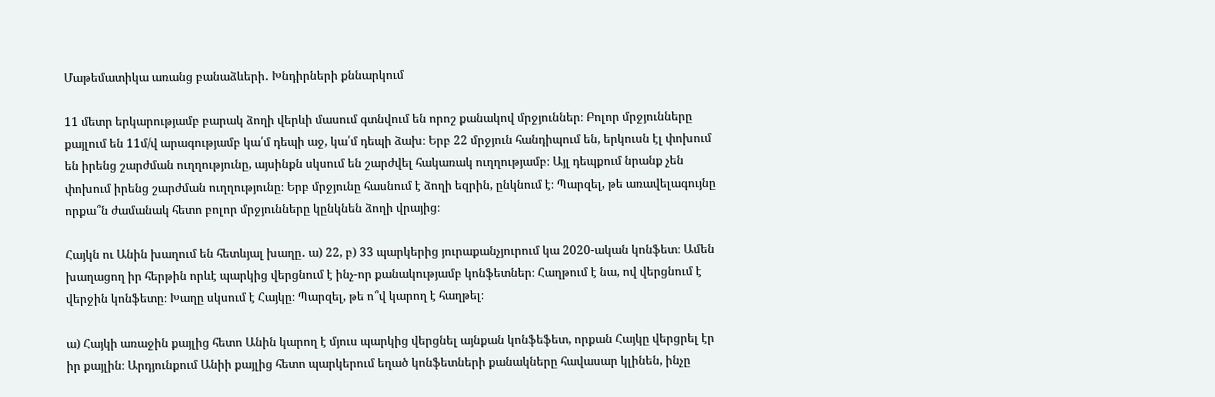Մաթեմատիկա առանց բանաձևերի․ Խնդիրների քննարկում

11 մետր երկարությամբ բարակ ձողի վերևի մասում գտնվում են որոշ քանակով մրջյուններ։ Բոլոր մրջյունները քայլում են 11մ/վ արագությամբ կա՛մ դեպի աջ, կա՛մ դեպի ձախ։ Երբ 22 մրջյուն հանդիպում են, երկուսն էլ փոխում են իրենց շարժման ուղղությունը, այսինքն սկսում են շարժվել հակառակ ուղղությամբ։ Այլ դեպքում նրանք չեն փոխում իրենց շարժման ուղղությունը։ Երբ մրջյունը հասնում է ձողի եզրին, ընկնում է։ Պարզել, թե առավելագույնը որքա՞ն ժամանակ հետո բոլոր մրջյունները կընկնեն ձողի վրայից։

Հայկն ու Անին խաղում են հետևյալ խաղը․ ա) 22, բ) 33 պարկերից յուրաքանչյուրում կա 2020-ական կոնֆետ։ Ամեն խաղացող իր հերթին որևէ պարկից վերցնում է ինչ-որ քանակությամբ կոնֆետներ։ Հաղթում է նա, ով վերցնում է վերջին կոնֆետը։ Խաղը սկսում է Հայկը։ Պարզել, թե ո՞վ կարող է հաղթել։

ա) Հայկի առաջին քայլից հետո Անին կարող է մյուս պարկից վերցնել այնքան կոնֆեֆետ, որքան Հայկը վերցրել էր իր քայլին։ Արդյունքում Անիի քայլից հետո պարկերում եղած կոնֆետների քանակները հավասար կլինեն, ինչը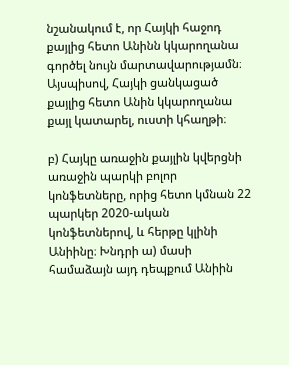նշանակում է, որ Հայկի հաջոդ քայլից հետո Անինն կկարողանա գործել նույն մարտավարությամն։ Այսպիսով, Հայկի ցանկացած քայլից հետո Անին կկարողանա քայլ կատարել, ուստի կհաղթի։

բ) Հայկը առաջին քայլին կվերցնի առաջին պարկի բոլոր կոնֆետները, որից հետո կմնան 22 պարկեր 2020-ական կոնֆետներով, և հերթը կլինի Անիինը։ Խնդրի ա) մասի համաձայն այդ դեպքում Անիին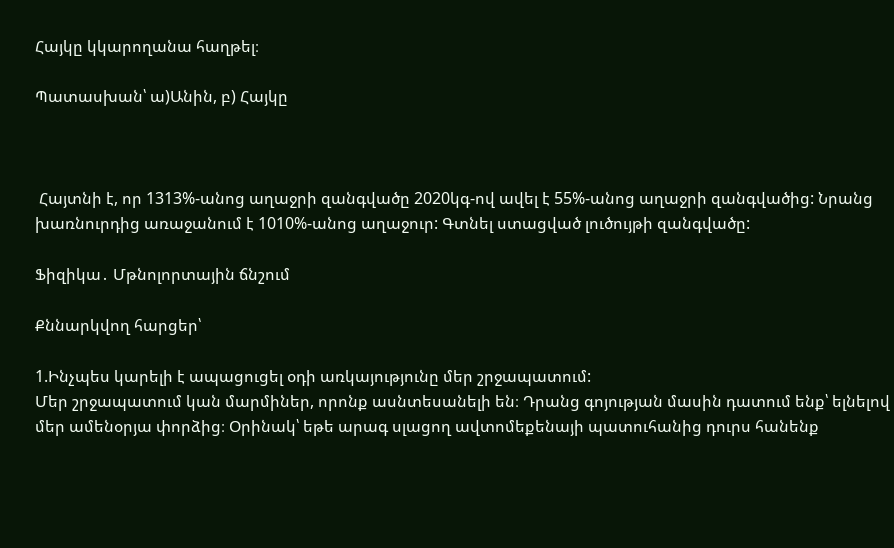Հայկը կկարողանա հաղթել։

Պատասխան՝ ա)Անին, բ) Հայկը



 Հայտնի է, որ 1313%-անոց աղաջրի զանգվածը 2020կգ‐ով ավել է 55%-անոց աղաջրի զանգվածից: Նրանց խառնուրդից առաջանում է 1010%-անոց աղաջուր: Գտնել ստացված լուծույթի զանգվածը:

Ֆիզիկա․ Մթնոլորտային ճնշում

Քննարկվող հարցեր՝

1.Ինչպես կարելի է ապացուցել օդի առկայությունը մեր շրջապատում:
Մեր շրջապատում կան մարմիներ, որոնք ասնտեսանելի են։ Դրանց գոյության մասին դատում ենք՝ ելնելով մեր ամենօրյա փորձից։ Օրինակ՝ եթե արագ սլացող ավտոմեքենայի պատուհանից դուրս հանենք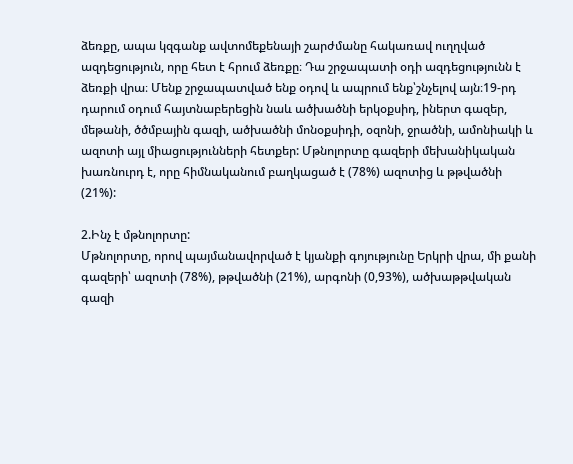ձեռքը, ապա կզգանք ավտոմեքենայի շարժմանը հակառավ ուղղված ազդեցություն, որը հետ է հրում ձեռքը։ Դա շրջապատի օդի ազդեցությունն է ձեռքի վրա։ Մենք շրջապատված ենք օդով և ապրում ենք՝շնչելով այն։19-րդ դարում օդում հայտնաբերեցին նաև ածխածնի երկօքսիդ, իներտ գազեր, մեթանի, ծծմբային գազի, ածխածնի մոնօքսիդի, օզոնի, ջրածնի, ամոնիակի և ազոտի այլ միացությունների հետքեր: Մթնոլորտը գազերի մեխանիկական խառնուրդ է, որը հիմնականում բաղկացած է (78%) ազոտից և թթվածնի (21%):

2.Ինչ է մթնոլորտը:
Մթնոլորտը, որով պայմանավորված է կյանքի գոյությունը Երկրի վրա, մի քանի գազերի՝ ազոտի (78%), թթվածնի (21%), արգոնի (0,93%), ածխաթթվական գազի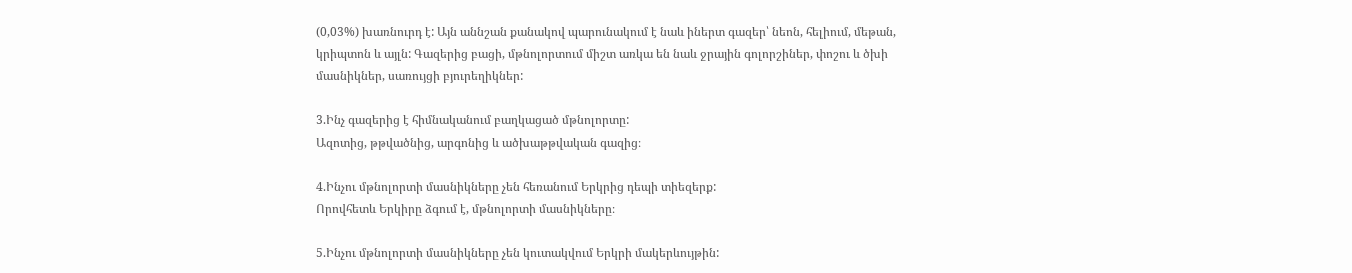(0,03%) խառնուրդ է: Այն աննշան քանակով պարունակում է նաև իներտ գազեր՝ նեոն, հելիում, մեթան, կրիպտոն և այլն: Գազերից բացի, մթնոլորտում միշտ առկա են նաև ջրային գոլորշիներ, փոշու և ծխի մասնիկներ, սառույցի բյուրեղիկներ:

3.Ինչ գազերից է հիմնականում բաղկացած մթնոլորտը:
Ազոտից, թթվածնից, արգոնից և ածխաթթվական գազից։

4.Ինչու մթնոլորտի մասնիկները չեն հեռանում Երկրից դեպի տիեզերք:
Որովհետև Երկիրը ձգում է, մթնոլորտի մասնիկները։

5.Ինչու մթնոլորտի մասնիկները չեն կուտակվում Երկրի մակերևույթին: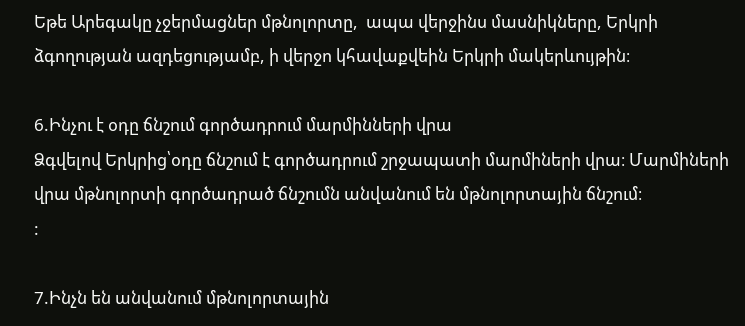Եթե Արեգակը չջերմացներ մթնոլորտը,  ապա վերջինս մասնիկները, Երկրի ձգողության ազդեցությամբ, ի վերջո կհավաքվեին Երկրի մակերևույթին։

6.Ինչու է օդը ճնշում գործադրում մարմինների վրա
Ձգվելով Երկրից՝օդը ճնշում է գործադրում շրջապատի մարմիների վրա։ Մարմիների վրա մթնոլորտի գործադրած ճնշումն անվանում են մթնոլորտային ճնշում։
:

7.Ինչն են անվանում մթնոլորտային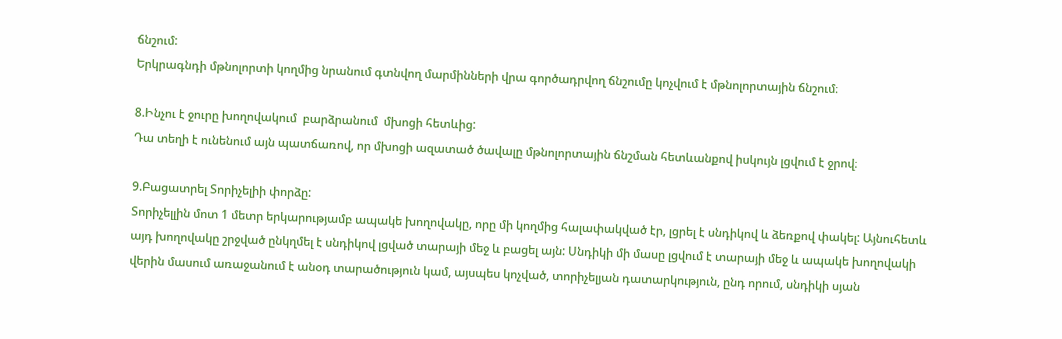ճնշում:
Երկրագնդի մթնոլորտի կողմից նրանում գտնվող մարմինների վրա գործադրվող ճնշումը կոչվում է մթնոլորտային ճնշում։

8.Ինչու է ջուրը խողովակում  բարձրանում  մխոցի հետևից:
Դա տեղի է ունենում այն պատճառով, որ մխոցի ազատած ծավալը մթնոլորտային ճնշման հետևանքով իսկույն լցվում է ջրով։

9.Բացատրել Տորիչելիի փորձը:
Տորիչելլին մոտ 1 մետր երկարությամբ ապակե խողովակը, որը մի կողմից հալափակված էր, լցրել է սնդիկով և ձեռքով փակել: Այնուհետև այդ խողովակը շրջված ընկղմել է սնդիկով լցված տարայի մեջ և բացել այն: Սնդիկի մի մասը լցվում է տարայի մեջ և ապակե խողովակի վերին մասում առաջանում է անօդ տարածություն կամ, այսպես կոչված, տորիչելյան դատարկություն, ընդ որում, սնդիկի սյան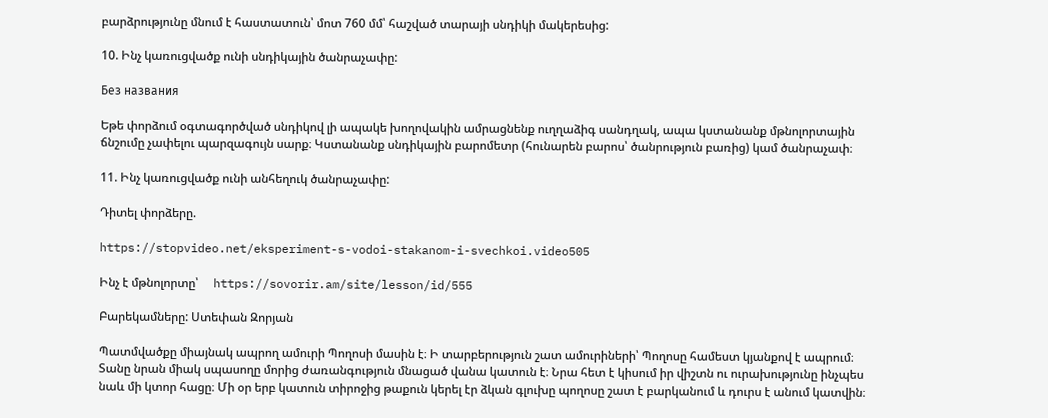բարձրությունը մնում է հաստատուն՝ մոտ 760 մմ՝ հաշված տարայի սնդիկի մակերեսից:

10. Ինչ կառուցվածք ունի սնդիկային ծանրաչափը:

Без названия

Եթե փորձում օգտագործված սնդիկով լի ապակե խողովակին ամրացնենք ուղղաձիգ սանդղակ, ապա կստանանք մթնոլորտային ճնշումը չափելու պարզագույն սարք։ Կստանանք սնդիկային բարոմետր (հունարեն բարոս՝ ծանրություն բառից) կամ ծանրաչափ։

11. Ինչ կառուցվածք ունի անհեղուկ ծանրաչափը:

Դիտել փորձերը.

https://stopvideo.net/eksperiment-s-vodoi-stakanom-i-svechkoi.video505

Ինչ է մթնոլորտը՝     https://sovorir.am/site/lesson/id/555

Բարեկամները: Ստեփան Զորյան

Պատմվածքը միայնակ ապրող ամուրի Պողոսի մասին է։ Ի տարբերություն շատ ամուրիների՝ Պողոսը համեստ կյանքով է ապրում։ Տանը նրան միակ սպասողը մորից ժառանգություն մնացած վանա կատուն է։ Նրա հետ է կիսում իր վիշտն ու ուրախությունը ինչպես նաև մի կտոր հացը։ Մի օր երբ կատուն տիրոջից թաքուն կերել էր ձկան գլուխը պողոսը շատ է բարկանում և դուրս է անում կատվին։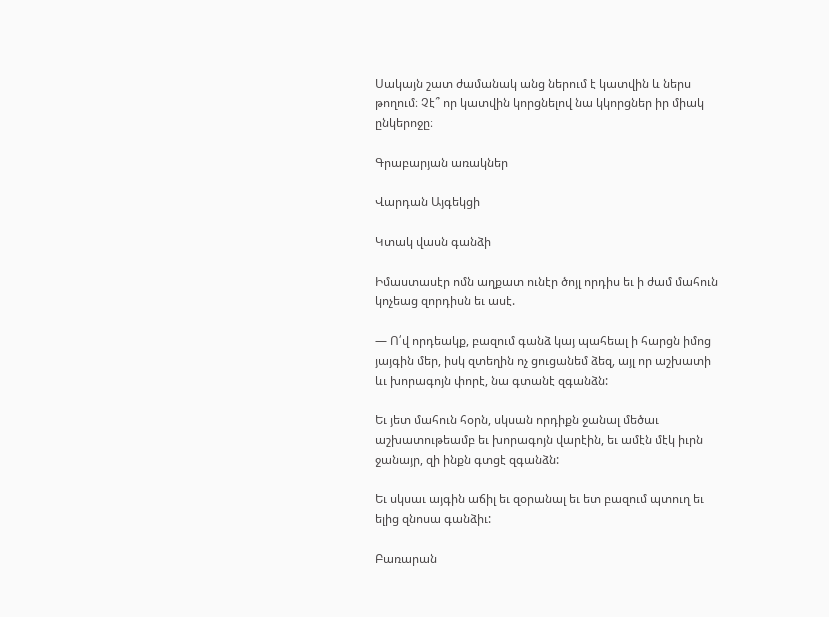Սակայն շատ ժամանակ անց ներում է կատվին և ներս թողում։ Չէ՞ որ կատվին կորցնելով նա կկորցներ իր միակ ընկերոջը։

Գրաբարյան առակներ

Վարդան Այգեկցի

Կտակ վասն գանձի

Իմաստասէր ոմն աղքատ ունէր ծոյլ որդիս եւ ի ժամ մահուն կոչեաց զորդիսն եւ ասէ.

— Ո՛վ որդեակք, բազում գանձ կայ պահեալ ի հարցն իմոց յայգին մեր, իսկ զտեղին ոչ ցուցանեմ ձեզ, այլ որ աշխատի ևւ խորագոյն փորէ, նա գտանէ զգանձն:

Եւ յետ մահուն հօրն, սկսան որդիքն ջանալ մեծաւ աշխատութեամբ եւ խորագոյն վարէին, եւ ամէն մէկ իւրն ջանայր, զի ինքն գտցէ զգանձն:

Եւ սկսաւ այգին աճիլ եւ զօրանալ եւ ետ բազում պտուղ եւ ելից զնոսա գանձիւ:

Բառարան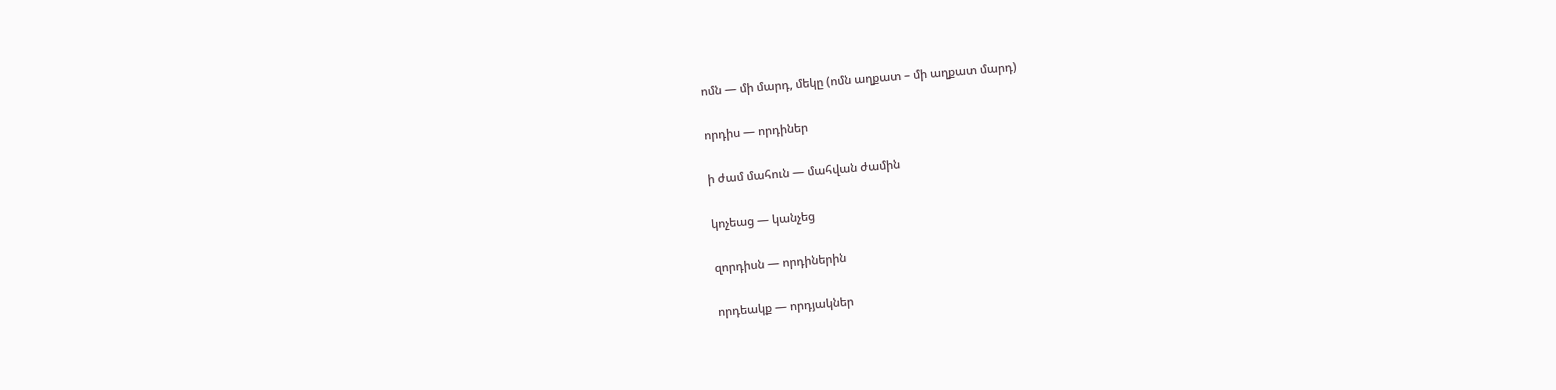ոմն — մի մարդ, մեկը (ոմն աղքատ – մի աղքատ մարդ)

որդիս — որդիներ

ի ժամ մահուն — մահվան ժամին

կոչեաց — կանչեց

զորդիսն — որդիներին

որդեակք — որդյակներ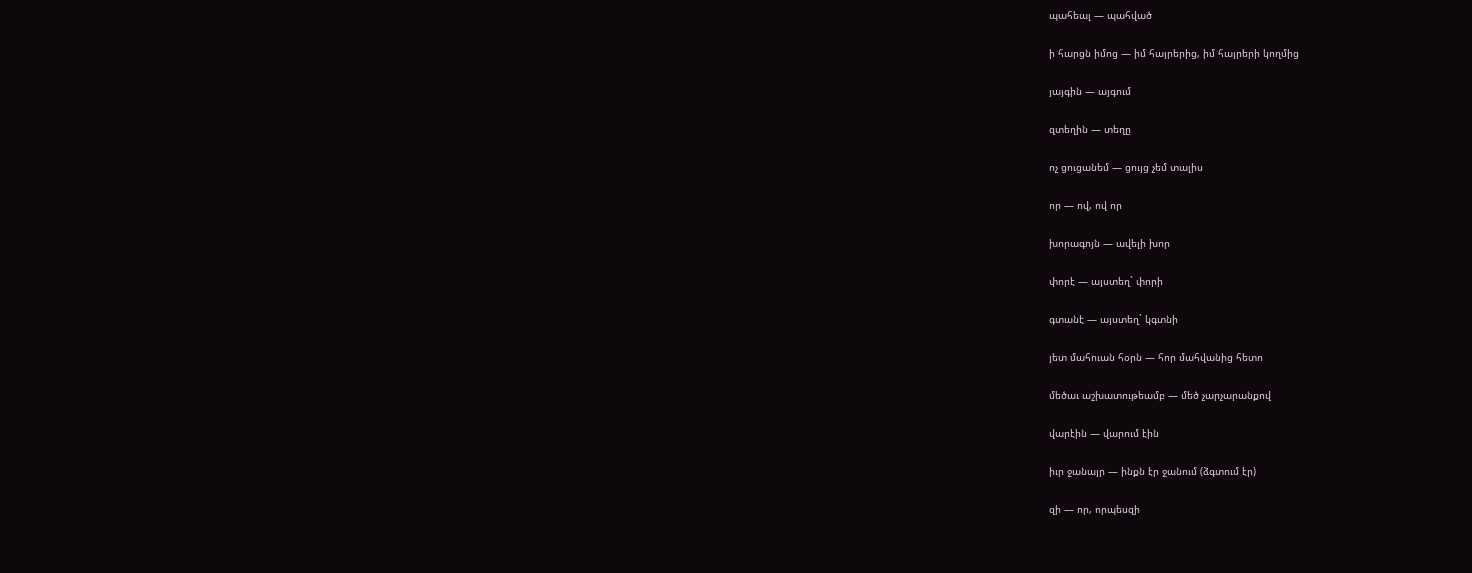պահեալ — պահված

ի հարցն իմոց — իմ հայրերից, իմ հայրերի կողմից

յայգին — այգում

զտեղին — տեղը

ոչ ցուցանեմ — ցույց չեմ տալիս

որ — ով, ով որ

խորագոյն — ավելի խոր

փորէ — այստեղ` փորի

գտանէ — այստեղ` կգտնի

յետ մահուան հօրն — հոր մահվանից հետո

մեծաւ աշխատութեամբ — մեծ չարչարանքով

վարէին — վարում էին

իւր ջանայր — ինքն էր ջանում (ձգտում էր)

զի — որ, որպեսզի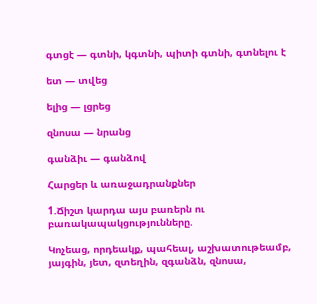գտցէ — գտնի, կգտնի, պիտի գտնի, գտնելու է

ետ — տվեց

ելից — լցրեց

զնոսա — նրանց

գանձիւ — գանձով

Հարցեր և առաջադրանքներ

1.Ճիշտ կարդա այս բառերն ու բառակապակցությունները.

Կոչեաց, որդեակք, պահեալ, աշխատութեամբ, յայգին, յետ, զտեղին, զգանձն, զնոսա,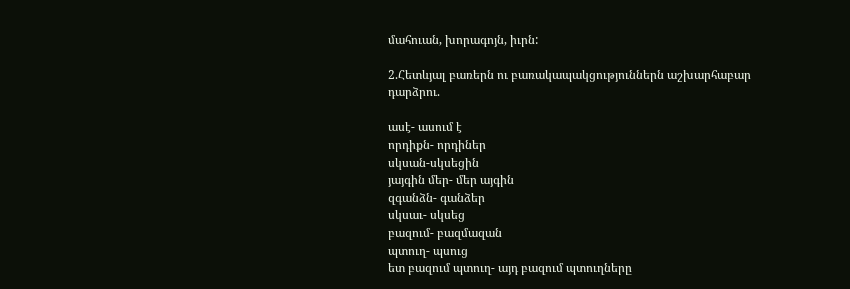մահուան, խորագոյն, իւրն:

2.Հետևյալ բառերն ու բառակապակցություններն աշխարհաբար դարձրու.

ասէ- ասում է
որդիքն- որդիներ
սկսան-սկսեցին
յայգին մեր- մեր այգին
զգանձն- գանձեր
սկսաւ- սկսեց
բազում- բազմազան
պտուղ- պսուց
ետ բազում պտուղ- այդ բազում պտուղները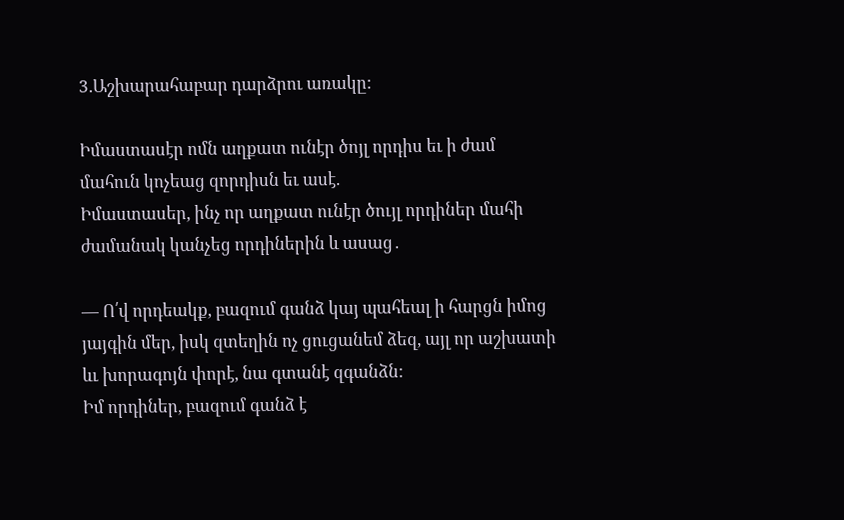3.Աշխարահաբար դարձրու առակը:

Իմաստասէր ոմն աղքատ ունէր ծոյլ որդիս եւ ի ժամ մահուն կոչեաց զորդիսն եւ ասէ.
Իմաստասեր, ինչ որ աղքատ ունէր ծույլ որդիներ մահի ժամանակ կանչեց որդիներին և ասաց․

— Ո՛վ որդեակք, բազում գանձ կայ պահեալ ի հարցն իմոց յայգին մեր, իսկ զտեղին ոչ ցուցանեմ ձեզ, այլ որ աշխատի ևւ խորագոյն փորէ, նա գտանէ զգանձն:
Իմ որդիներ, բազում գանձ է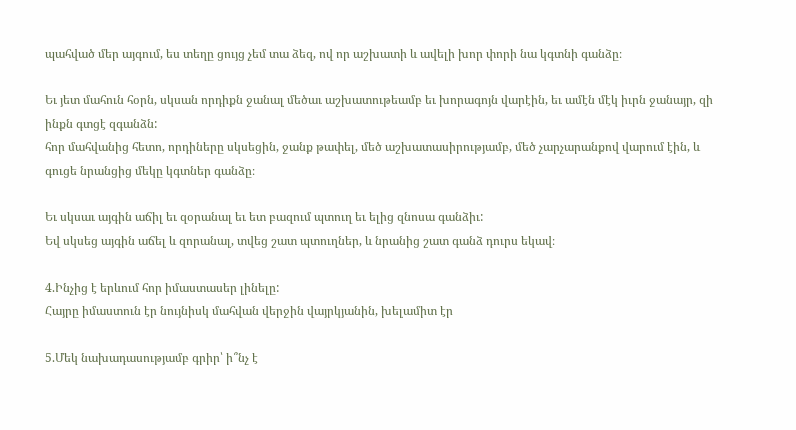պահված մեր այգում, ես տեղը ցույց չեմ տա ձեզ, ով որ աշխատի և ավելի խոր փորի նա կգտնի գանձը։

Եւ յետ մահուն հօրն, սկսան որդիքն ջանալ մեծաւ աշխատութեամբ եւ խորագոյն վարէին, եւ ամէն մէկ իւրն ջանայր, զի ինքն գտցէ զգանձն:
հոր մահվանից հետո, որդիները սկսեցին, ջանք թափել, մեծ աշխատասիրությամբ, մեծ չարչարանքով վարում էին, և գուցե նրանցից մեկը կգտներ գանձը։

Եւ սկսաւ այգին աճիլ եւ զօրանալ եւ ետ բազում պտուղ եւ ելից զնոսա գանձիւ:
Եվ սկսեց այգին աճել և զորանալ, տվեց շատ պտուղներ, և նրանից շատ գանձ դուրս եկավ։

4.Ինչից է երևում հոր իմաստասեր լինելը:
Հայրը իմաստուն էր նույնիսկ մահվան վերջին վայրկյանին, խելամիտ էր

5.Մեկ նախադասությամբ գրիր՝ ի՞նչ է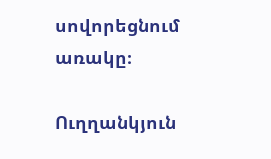սովորեցնում առակը։

Ուղղանկյուն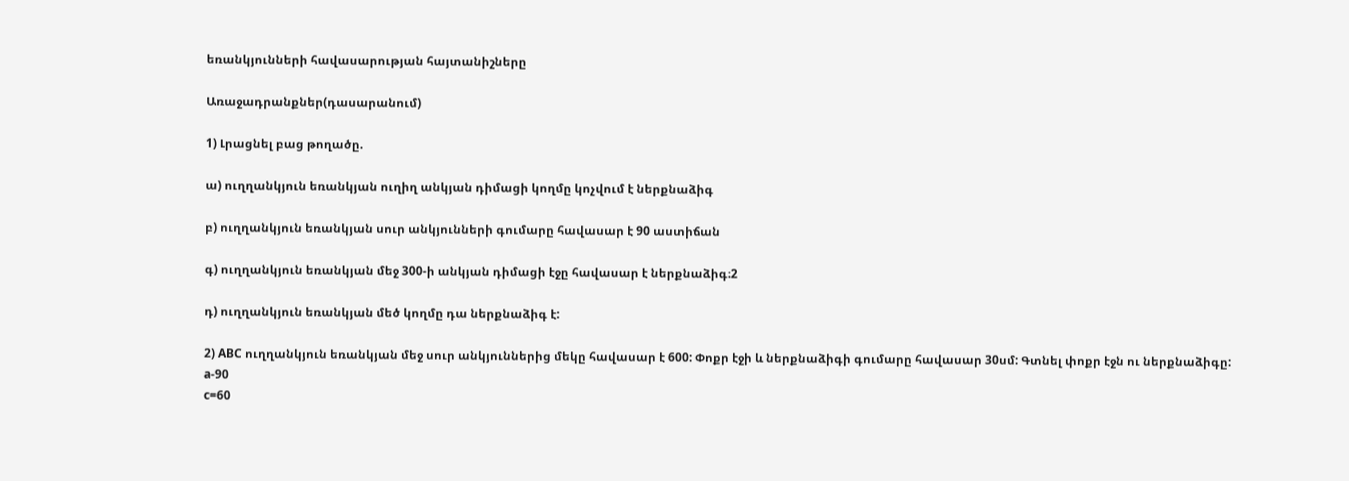եռանկյունների հավասարության հայտանիշները

Առաջադրանքներ(դասարանում)

1) Լրացնել բաց թողածը.

ա) ուղղանկյուն եռանկյան ուղիղ անկյան դիմացի կողմը կոչվում է ներքնաձիգ

բ) ուղղանկյուն եռանկյան սուր անկյունների գումարը հավասար է 90 աստիճան

գ) ուղղանկյուն եռանկյան մեջ 300-ի անկյան դիմացի էջը հավասար է ներքնաձիգ։2

դ) ուղղանկյուն եռանկյան մեծ կողմը դա ներքնաձիգ է:

2) ABC ուղղանկյուն եռանկյան մեջ սուր անկյուններից մեկը հավասար է 600: Փոքր էջի և ներքնաձիգի գումարը հավասար 30սմ: Գտնել փոքր էջն ու ներքնաձիգը:
a-90
c=60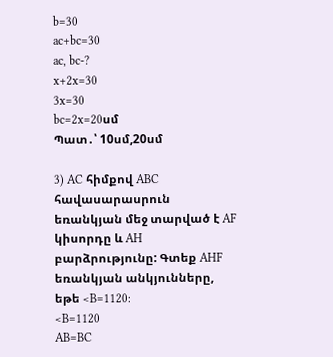b=30
ac+bc=30
ac, bc-?
x+2x=30
3x=30
bc=2x=20սմ
Պատ․՝ 10սմ,20սմ

3) AC հիմքով ABC հավասարասրուն եռանկյան մեջ տարված է AF կիսորդը և AH բարձրությունը: Գտեք AHF եռանկյան անկյունները, եթե <B=1120:
<B=1120
AB=BC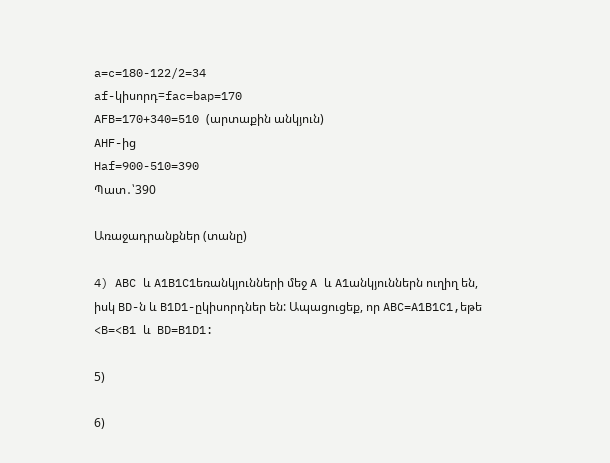a=c=180-122/2=34
af-կիսորդ=fac=bap=170
AFB=170+340=510 (արտաքին անկյուն)
AHF-ից
Haf=900-510=390
Պատ․՝390

Առաջադրանքներ (տանը)

4) ABC և A1B1C1եռանկյունների մեջ A և A1անկյուններն ուղիղ են, իսկ BD-ն և B1D1-ըկիսորդներ են: Ապացուցեք, որ ABC=A1B1C1,եթե <B=<B1 և  BD=B1D1:

5)

6)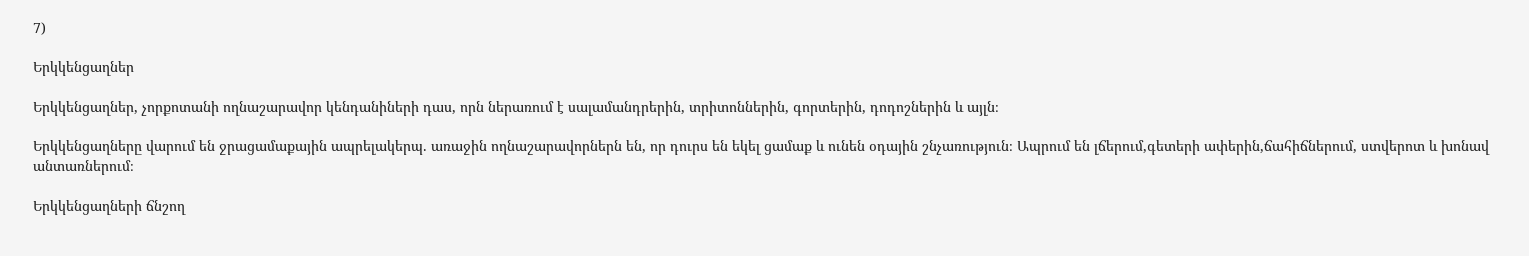7)

Երկկենցաղներ

Երկկենցաղներ, չորքոտանի ողնաշարավոր կենդանիների դաս, որն ներառում է սալամանդրերին, տրիտոններին, գորտերին, դոդոշներին և այլն։

Երկկենցաղները վարում են ջրացամաքային ապրելակերպ. առաջին ողնաշարավորներն են, որ դուրս են եկել ցամաք և ունեն օդային շնչառություն։ Ապրում են լճերում,գետերի ափերին,ճահիճներում, ստվերոտ և խոնավ անտառներում։

Երկկենցաղների ճնշող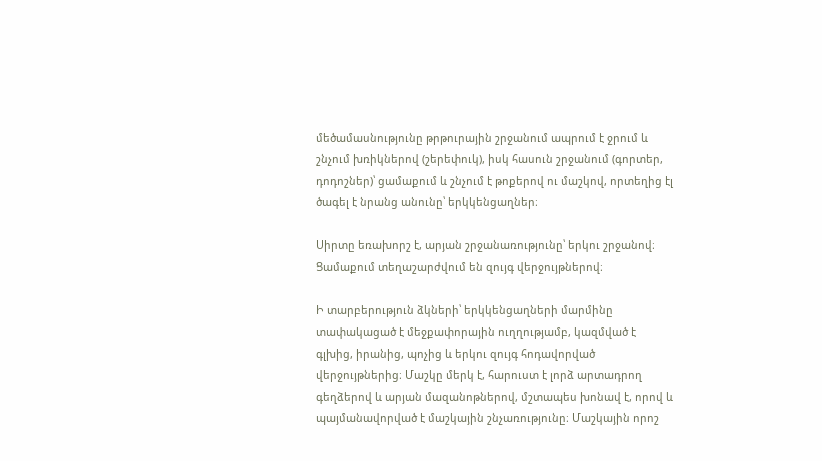մեծամասնությունը թրթուրային շրջանում ապրում է ջրում և շնչում խռիկներով (շերեփուկ), իսկ հասուն շրջանում (գորտեր, դոդոշներ)՝ ցամաքում և շնչում է թոքերով ու մաշկով, որտեղից էլ ծագել է նրանց անունը՝ երկկենցաղներ։

Սիրտը եռախորշ է, արյան շրջանառությունը՝ երկու շրջանով։ Ցամաքում տեղաշարժվում են զույգ վերջույթներով։

Ի տարբերություն ձկների՝ երկկենցաղների մարմինը տափակացած է մեջքափորային ուղղությամբ, կազմված է գլխից, իրանից, պոչից և երկու զույգ հոդավորված վերջույթներից։ Մաշկը մերկ է, հարուստ է լորձ արտադրող գեղձերով և արյան մազանոթներով, մշտապես խոնավ է, որով և պայմանավորված է մաշկային շնչառությունը։ Մաշկային որոշ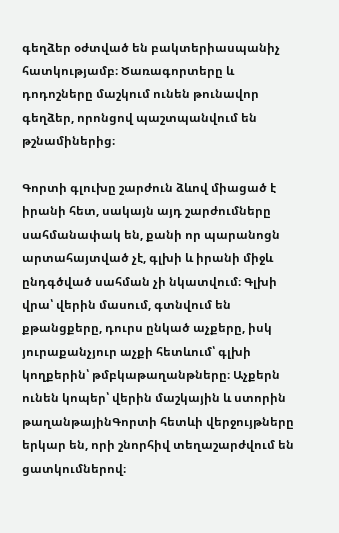գեղձեր օժտված են բակտերիասպանիչ հատկությամբ։ Ծառագորտերը և դոդոշները մաշկում ունեն թունավոր գեղձեր, որոնցով պաշտպանվում են թշնամիներից։

Գորտի գլուխը շարժուն ձևով միացած է իրանի հետ, սակայն այդ շարժումները սահմանափակ են, քանի որ պարանոցն արտահայտված չէ, գլխի և իրանի միջև ընդգծված սահման չի նկատվում։ Գլխի վրա՝ վերին մասում, գտնվում են քթանցքերը, դուրս ընկած աչքերը, իսկ յուրաքանչյուր աչքի հետևում՝ գլխի կողքերին՝ թմբկաթաղանթները։ Աչքերն ունեն կոպեր՝ վերին մաշկային և ստորին թաղանթայինԳորտի հետևի վերջույթները երկար են, որի շնորհիվ տեղաշարժվում են ցատկումներով։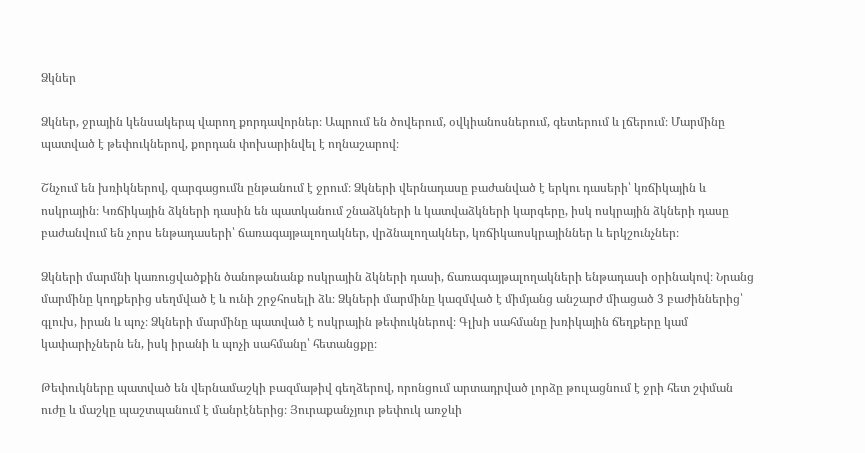Ձկներ

Ձկներ, ջրային կենսակերպ վարող քորդավորներ։ Ապրում են ծովերում, օվկիանոսներում, գետերում և լճերում։ Մարմինը պատված է թեփուկներով, քորդան փոխարինվել է ողնաշարով։

Շնչում են խռիկներով, զարգացումն ընթանում է ջրում։ Ձկների վերնադասը բաժանված է երկու դասերի՝ կռճիկային և ոսկրային։ Կռճիկային ձկների դասին են պատկանում շնաձկների և կատվաձկների կարգերը, իսկ ոսկրային ձկների դասը բաժանվում են չորս ենթադասերի՝ ճառագայթալողակներ, վրձնալողակներ, կռճիկաոսկրայիններ և երկշունչներ։

Ձկների մարմնի կառուցվածքին ծանոթանանք ոսկրային ձկների դասի, ճառագայթալողակների ենթադասի օրինակով։ Նրանց մարմինը կողքերից սեղմված է և ունի շրջհոսելի ձև։ Ձկների մարմինը կազմված է միմյանց անշարժ միացած 3 բաժիններից՝ գլուխ, իրան և պոչ։ Ձկների մարմինը պատված է ոսկրային թեփուկներով։ Գլխի սահմանը խռիկային ճեղքերը կամ կափարիչներն են, իսկ իրանի և պոչի սահմանը՝ հետանցքը։

Թեփուկները պատված են վերնամաշկի բազմաթիվ գեղձերով, որոնցում արտադրված լորձը թուլացնում է ջրի հետ շփման ուժը և մաշկը պաշտպանում է մանրէներից։ Յուրաքանչյուր թեփուկ առջևի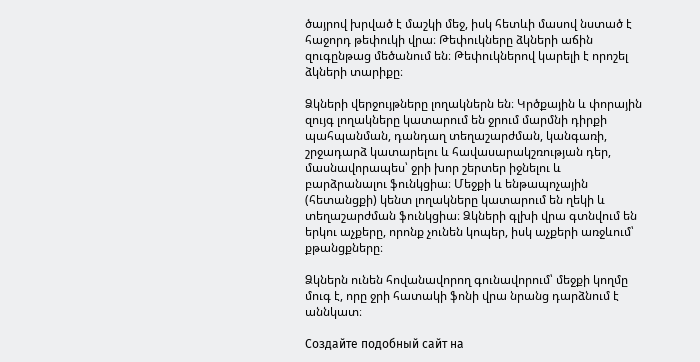ծայրով խրված է մաշկի մեջ, իսկ հետևի մասով նստած է հաջորդ թեփուկի վրա։ Թեփուկները ձկների աճին զուգընթաց մեծանում են։ Թեփուկներով կարելի է որոշել ձկների տարիքը։

Ձկների վերջույթները լողակներն են։ Կրծքային և փորային զույգ լողակները կատարում են ջրում մարմնի դիրքի պահպանման, դանդաղ տեղաշարժման, կանգառի, շրջադարձ կատարելու և հավասարակշռության դեր, մասնավորապես՝ ջրի խոր շերտեր իջնելու և բարձրանալու ֆունկցիա։ Մեջքի և ենթապոչային (հետանցքի) կենտ լողակները կատարում են ղեկի և տեղաշարժման ֆունկցիա։ Ձկների գլխի վրա գտնվում են երկու աչքերը, որոնք չունեն կոպեր, իսկ աչքերի առջևում՝ քթանցքները։

Ձկներն ունեն հովանավորող գունավորում՝ մեջքի կողմը մուգ է, որը ջրի հատակի ֆոնի վրա նրանց դարձնում է աննկատ։

Создайте подобный сайт на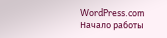WordPress.com
Начало работы